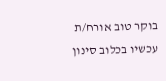בוקר טוב אורח/ת
עכשיו בכלוב סינון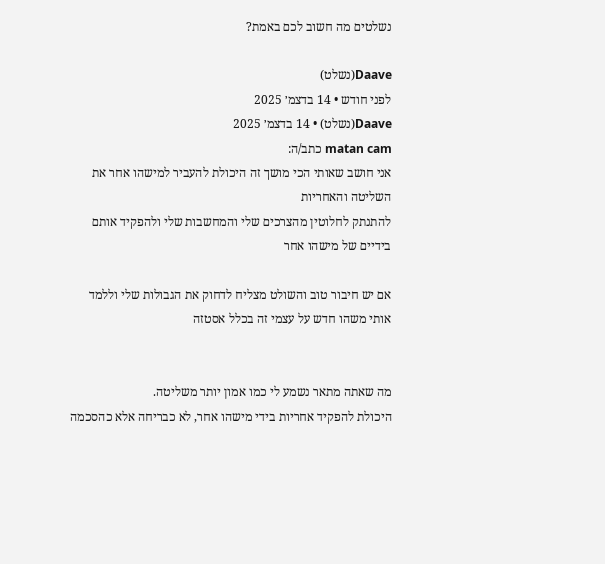נשלטים מה חשוב לכם באמת?

Daave(נשלט)
לפני חודש • 14 בדצמ׳ 2025
Daave(נשלט) • 14 בדצמ׳ 2025
matan cam כתב/ה:
אני חושב שאותי הכי מושך זה היכולת להעביר למישהו אחר את השליטה והאחריות
להתנתק לחלוטין מהצרכים שלי והמחשבות שלי ולהפקיד אותם בידיים של מישהו אחר

אם יש חיבור טוב והשולט מצליח לדחוק את הגבולות שלי וללמד אותי משהו חדש על עצמי זה בכלל אסטזה


מה שאתה מתאר נשמע לי כמו אמון יותר משליטה.
היכולת להפקיד אחריות בידי מישהו אחר, לא כבריחה אלא כהסכמה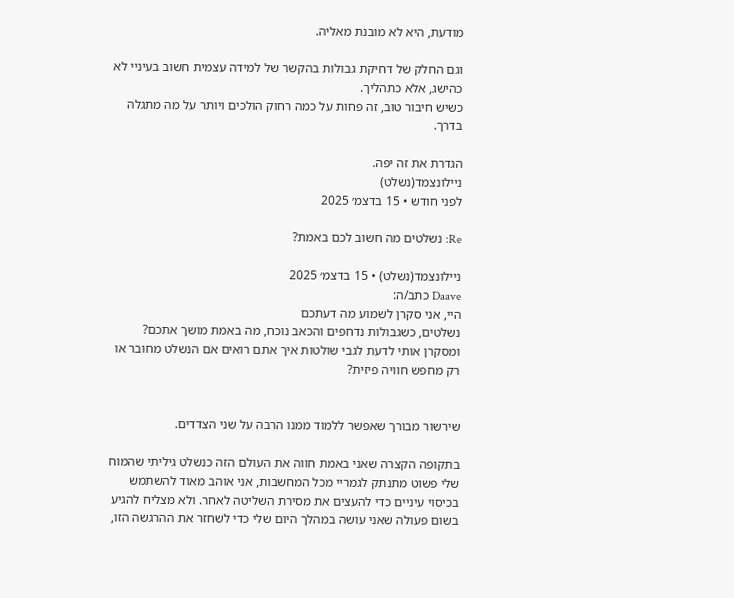מודעת, היא לא מובנת מאליה.

וגם החלק של דחיקת גבולות בהקשר של למידה עצמית חשוב בעיניי לא כהישג, אלא כתהליך.
כשיש חיבור טוב, זה פחות על כמה רחוק הולכים ויותר על מה מתגלה בדרך.

הגדרת את זה יפה.
ניילונצמד(נשלט)
לפני חודש • 15 בדצמ׳ 2025

Re: נשלטים מה חשוב לכם באמת?

ניילונצמד(נשלט) • 15 בדצמ׳ 2025
Daave כתב/ה:
היי, אני סקרן לשמוע מה דעתכם
נשלטים, כשגבולות נדחפים והכאב נוכח, מה באמת מושך אתכם?
ומסקרן אותי לדעת לגבי שולטות איך אתם רואים אם הנשלט מחובר או רק מחפש חוויה פיזית?


שירשור מבורך שאפשר ללמוד ממנו הרבה על שני הצדדים.

בתקופה הקצרה שאני באמת חווה את העולם הזה כנשלט גיליתי שהמוח שלי פשוט מתנתק לגמריי מכל המחשבות, אני אוהב מאוד להשתמש בכיסוי עיניים כדי להעצים את מסירת השליטה לאחר. ולא מצליח להגיע בשום פעולה שאני עושה במהלך היום שלי כדי לשחזר את ההרגשה הזו,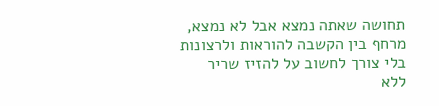תחושה שאתה נמצא אבל לא נמצא, מרחף בין הקשבה להוראות ולרצונות בלי צורך לחשוב על להזיז שריר ללא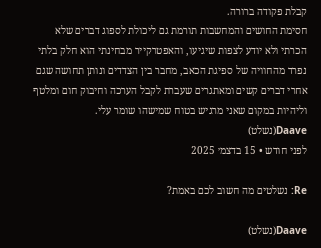קבלת פקודה ברורה.
חסימת החושים והמחשבות תורמת גם ליכולת לספוג דברים שלא הכרתי ולא יודע לצפות שיגיעו, והאפטרקייר מבחינתי הוא חלק בלתי נפרד מהחוויה של ספיגת הכאב, מחבר בין הצדדים ונותן תחושה שגם אחרי דברים קשים ומאתגרים שעברת לקבל הערכה וחיבוק חום ומלטף וליהיות במקום שאני מרגיש בטוח שמישהו שומר עלי.
Daave(נשלט)
לפני חודש • 15 בדצמ׳ 2025

Re: נשלטים מה חשוב לכם באמת?

Daave(נשלט)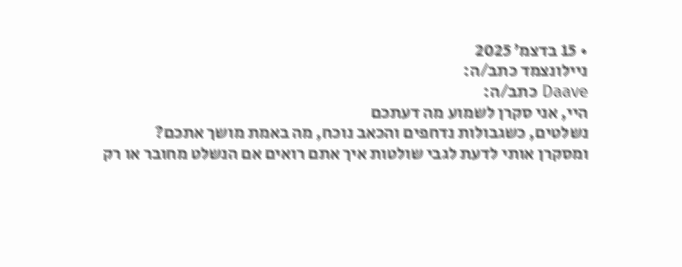• 15 בדצמ׳ 2025
ניילונצמד כתב/ה:
Daave כתב/ה:
היי, אני סקרן לשמוע מה דעתכם
נשלטים, כשגבולות נדחפים והכאב נוכח, מה באמת מושך אתכם?
ומסקרן אותי לדעת לגבי שולטות איך אתם רואים אם הנשלט מחובר או רק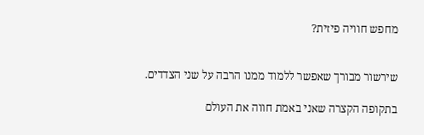מחפש חוויה פיזית?


שירשור מבורך שאפשר ללמוד ממנו הרבה על שני הצדדים.

בתקופה הקצרה שאני באמת חווה את העולם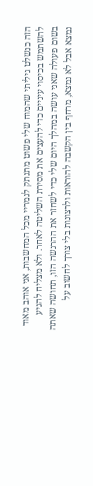הזה כנשלט גיליתי שהמוח שלי פשוט מתנתק לגמריי מכל המחשבות, אני אוהב מאוד להשתמש בכיסוי עיניים כדי להעצים את מסירת השליטה לאחר. ולא מצליח להגיע בשום פעולה שאני עושה במהלך היום שלי כדי לשחזר את ההרגשה הזו, תחושה שאתה נמצא אבל לא נמצא, מרחף בין הקשבה להוראות ולרצונות בלי צורך לחשוב על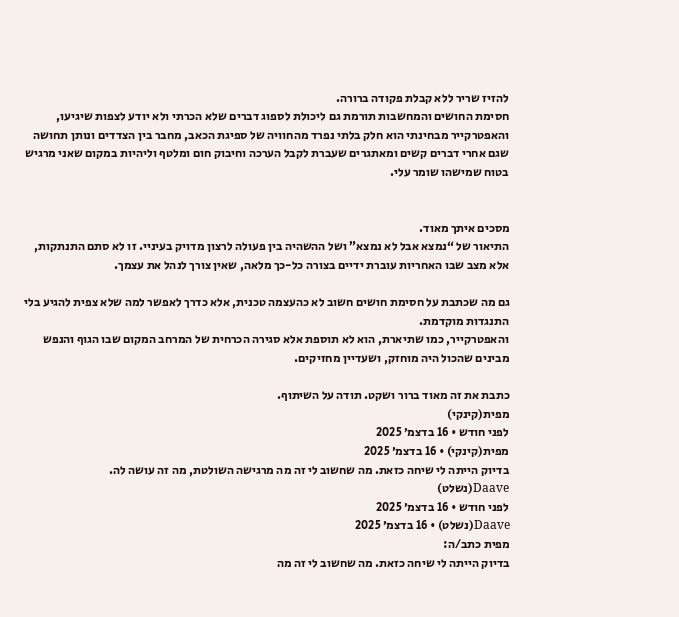להזיז שריר ללא קבלת פקודה ברורה.
חסימת החושים והמחשבות תורמת גם ליכולת לספוג דברים שלא הכרתי ולא יודע לצפות שיגיעו, והאפטרקייר מבחינתי הוא חלק בלתי נפרד מהחוויה של ספיגת הכאב, מחבר בין הצדדים ונותן תחושה שגם אחרי דברים קשים ומאתגרים שעברת לקבל הערכה וחיבוק חום ומלטף וליהיות במקום שאני מרגיש בטוח שמישהו שומר עלי.


מסכים איתך מאוד.
התיאור של “נמצא אבל לא נמצא” ושל ההשהיה בין פעולה לרצון מדויק בעיניי. זו לא סתם התנתקות, אלא מצב שבו האחריות עוברת ידיים בצורה כל-כך מלאה, שאין צורך לנהל את עצמך.

גם מה שכתבת על חסימת חושים חשוב לא כהעצמה טכנית, אלא כדרך לאפשר למה שלא צפית להגיע בלי התנגדות מוקדמת.
והאפטרקייר, כמו שתיארת, הוא לא תוספת אלא סגירה הכרחית של המרחב המקום שבו הגוף והנפש מבינים שהכול היה מוחזק, ושעדיין מחזיקים.

כתבת את זה מאוד ברור ושקט. תודה על השיתוף.
מפית(קינקי)
לפני חודש • 16 בדצמ׳ 2025
מפית(קינקי) • 16 בדצמ׳ 2025
בדיוק הייתה לי שיחה כזאת. מה שחשוב לי זה מה מרגישה השולטת, מה זה עושה לה.
Daave(נשלט)
לפני חודש • 16 בדצמ׳ 2025
Daave(נשלט) • 16 בדצמ׳ 2025
מפית כתב/ה:
בדיוק הייתה לי שיחה כזאת. מה שחשוב לי זה מה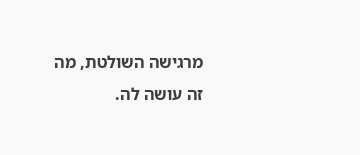מרגישה השולטת, מה זה עושה לה.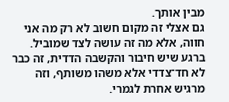מבין אותך.
גם אצלי זה מקום חשוב לא רק מה אני חווה, אלא מה זה עושה לצד שמוביל.
ברגע שיש חיבור והקשבה הדדית, זה כבר לא חד־צדדי אלא משהו משותף, וזה מרגיש אחרת לגמרי.